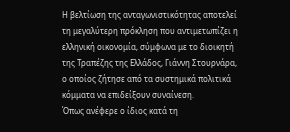Η βελτίωση της ανταγωνιστικότητας αποτελεί τη μεγαλύτερη πρόκληση που αντιμετωπίζει η ελληνική οικονομία, σύμφωνα με το διοικητή της Τραπέζης της Ελλάδος, Γιάννη Στουρνάρα, ο οποίος ζήτησε από τα συστημικά πολιτικά κόμματα να επιδείξουν συναίνεση.
Όπως ανέφερε ο ίδιος κατά τη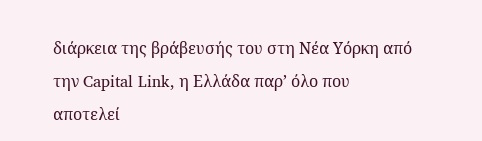διάρκεια της βράβευσής του στη Νέα Υόρκη από την Capital Link, η Ελλάδα παρ’ όλο που αποτελεί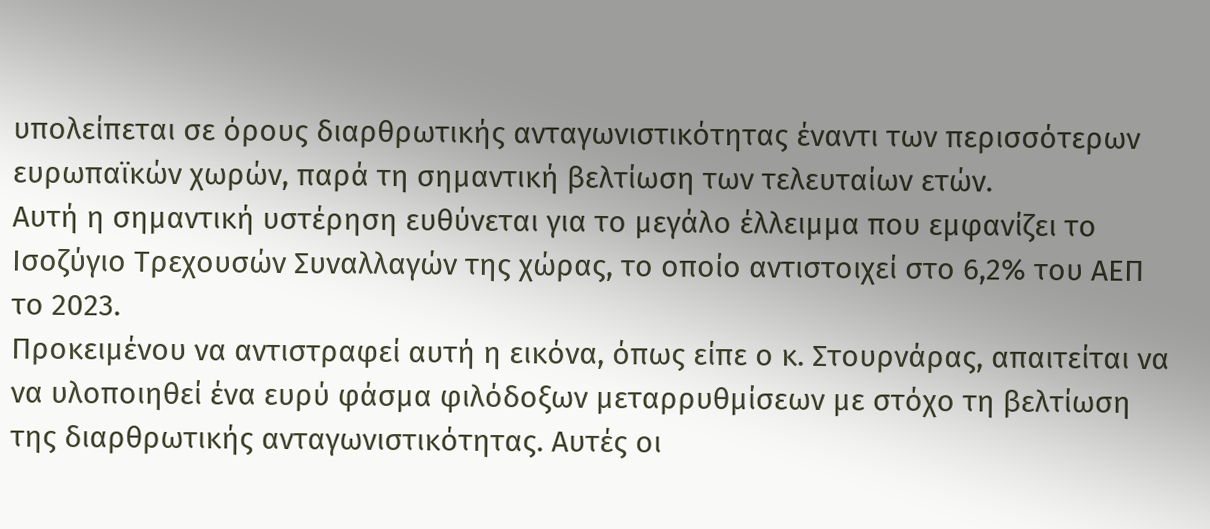υπολείπεται σε όρους διαρθρωτικής ανταγωνιστικότητας έναντι των περισσότερων ευρωπαϊκών χωρών, παρά τη σημαντική βελτίωση των τελευταίων ετών.
Αυτή η σημαντική υστέρηση ευθύνεται για το μεγάλο έλλειμμα που εμφανίζει το Ισοζύγιο Τρεχουσών Συναλλαγών της χώρας, το οποίο αντιστοιχεί στο 6,2% του ΑΕΠ το 2023.
Προκειμένου να αντιστραφεί αυτή η εικόνα, όπως είπε ο κ. Στουρνάρας, απαιτείται να να υλοποιηθεί ένα ευρύ φάσμα φιλόδοξων μεταρρυθμίσεων με στόχο τη βελτίωση της διαρθρωτικής ανταγωνιστικότητας. Αυτές οι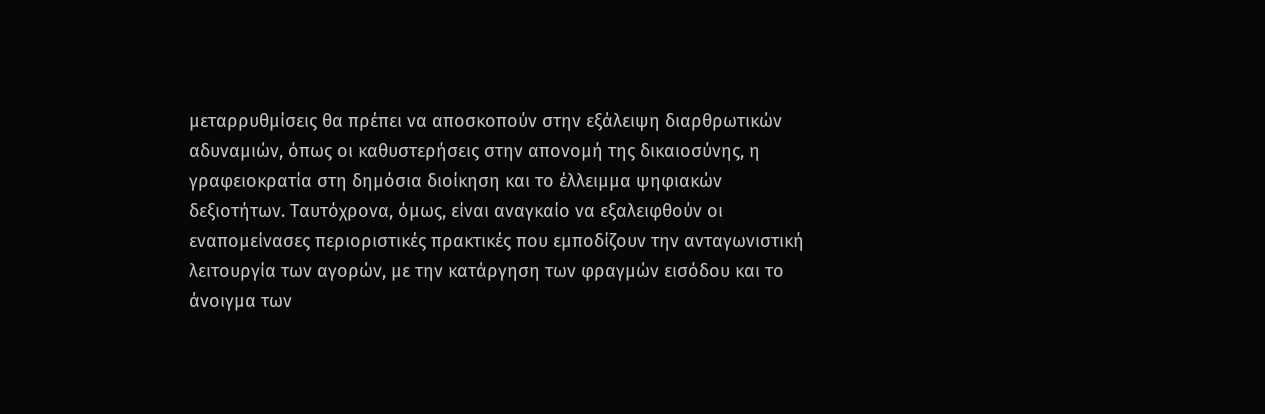μεταρρυθμίσεις θα πρέπει να αποσκοπούν στην εξάλειψη διαρθρωτικών αδυναμιών, όπως οι καθυστερήσεις στην απονομή της δικαιοσύνης, η γραφειοκρατία στη δημόσια διοίκηση και το έλλειμμα ψηφιακών δεξιοτήτων. Ταυτόχρονα, όμως, είναι αναγκαίο να εξαλειφθούν οι εναπομείνασες περιοριστικές πρακτικές που εμποδίζουν την ανταγωνιστική λειτουργία των αγορών, με την κατάργηση των φραγμών εισόδου και το άνοιγμα των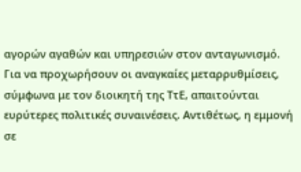αγορών αγαθών και υπηρεσιών στον ανταγωνισμό.
Για να προχωρήσουν οι αναγκαίες μεταρρυθμίσεις, σύμφωνα με τον διοικητή της ΤτΕ, απαιτούνται ευρύτερες πολιτικές συναινέσεις. Αντιθέτως, η εμμονή σε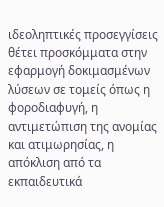ιδεοληπτικές προσεγγίσεις θέτει προσκόμματα στην εφαρμογή δοκιμασμένων λύσεων σε τομείς όπως η φοροδιαφυγή, η αντιμετώπιση της ανομίας και ατιμωρησίας, η απόκλιση από τα εκπαιδευτικά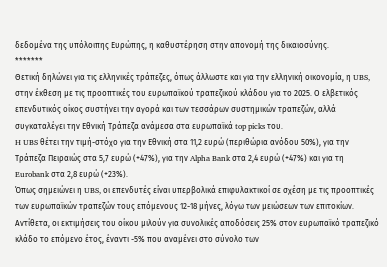δεδομένα της υπόλοιπης Ευρώπης, η καθυστέρηση στην απονομή της δικαιοσύνης.
*******
Θετική δηλώνει για τις ελληνικές τράπεζες, όπως άλλωστε και για την ελληνική οικονομία, η UBS, στην έκθεση με τις προοπτικές του ευρωπαϊκού τραπεζικού κλάδου για το 2025. Ο ελβετικός επενδυτικός οίκος συστήνει την αγορά και των τεσσάρων συστημικών τραπεζών, αλλά συγκαταλέγει την Εθνική Τράπεζα ανάμεσα στα ευρωπαϊκά top picks του.
H UBS θέτει την τιμή-στόχο για την Εθνική στα 11,2 ευρώ (περιθώρια ανόδου 50%), για την Τράπεζα Πειραιώς στα 5,7 ευρώ (+47%), για την Alpha Bank στα 2,4 ευρώ (+47%) και για τη Eurobank στα 2,8 ευρώ (+23%).
Όπως σημειώνει η UBS, οι επενδυτές είναι υπερβολικά επιφυλακτικοί σε σχέση με τις προοπτικές των ευρωπαϊκών τραπεζών τους επόμενους 12-18 μήνες, λόγω των μειώσεων των επιτοκίων. Αντίθετα, οι εκτιμήσεις του οίκου μιλούν για συνολικές αποδόσεις 25% στον ευρωπαϊκό τραπεζικό κλάδο το επόμενο έτος, έναντι -5% που αναμένει στο σύνολο των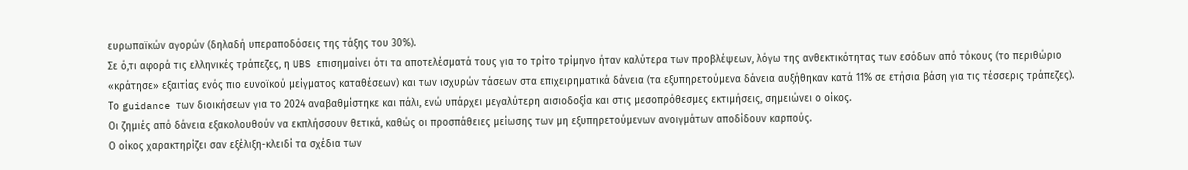ευρωπαϊκών αγορών (δηλαδή υπεραποδόσεις της τάξης του 30%).
Σε ό,τι αφορά τις ελληνικές τράπεζες, η UBS επισημαίνει ότι τα αποτελέσματά τους για το τρίτο τρίμηνο ήταν καλύτερα των προβλέψεων, λόγω της ανθεκτικότητας των εσόδων από τόκους (το περιθώριο «κράτησε» εξαιτίας ενός πιο ευνοϊκού μείγματος καταθέσεων) και των ισχυρών τάσεων στα επιχειρηματικά δάνεια (τα εξυπηρετούμενα δάνεια αυξήθηκαν κατά 11% σε ετήσια βάση για τις τέσσερις τράπεζες).
Το guidance των διοικήσεων για το 2024 αναβαθμίστηκε και πάλι, ενώ υπάρχει μεγαλύτερη αισιοδοξία και στις μεσοπρόθεσμες εκτιμήσεις, σημειώνει ο οίκος.
Οι ζημιές από δάνεια εξακολουθούν να εκπλήσσουν θετικά, καθώς οι προσπάθειες μείωσης των μη εξυπηρετούμενων ανοιγμάτων αποδίδουν καρπούς.
Ο οίκος χαρακτηρίζει σαν εξέλιξη-κλειδί τα σχέδια των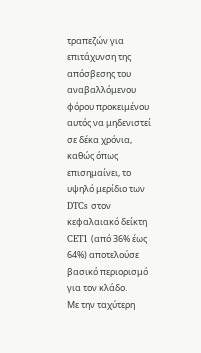τραπεζών για επιτάχυνση της απόσβεσης του αναβαλλόμενου φόρου προκειμένου αυτός να μηδενιστεί σε δέκα χρόνια, καθώς όπως επισημαίνει, το υψηλό μερίδιο των DTCs στον κεφαλαιακό δείκτη CET1 (από 36% έως 64%) αποτελούσε βασικό περιορισμό για τον κλάδο.
Με την ταχύτερη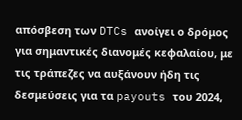απόσβεση των DTCs ανοίγει ο δρόμος για σημαντικές διανομές κεφαλαίου, με τις τράπεζες να αυξάνουν ήδη τις δεσμεύσεις για τα payouts του 2024,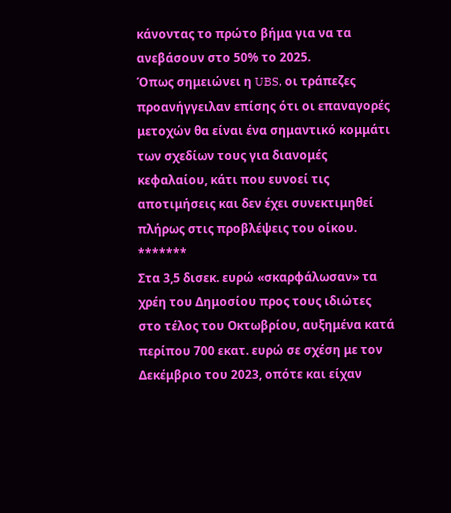κάνοντας το πρώτο βήμα για να τα ανεβάσουν στο 50% το 2025.
Όπως σημειώνει η UBS, οι τράπεζες προανήγγειλαν επίσης ότι οι επαναγορές μετοχών θα είναι ένα σημαντικό κομμάτι των σχεδίων τους για διανομές κεφαλαίου, κάτι που ευνοεί τις αποτιμήσεις και δεν έχει συνεκτιμηθεί πλήρως στις προβλέψεις του οίκου.
*******
Στα 3,5 δισεκ. ευρώ «σκαρφάλωσαν» τα χρέη του Δημοσίου προς τους ιδιώτες στο τέλος του Οκτωβρίου, αυξημένα κατά περίπου 700 εκατ. ευρώ σε σχέση με τον Δεκέμβριο του 2023, οπότε και είχαν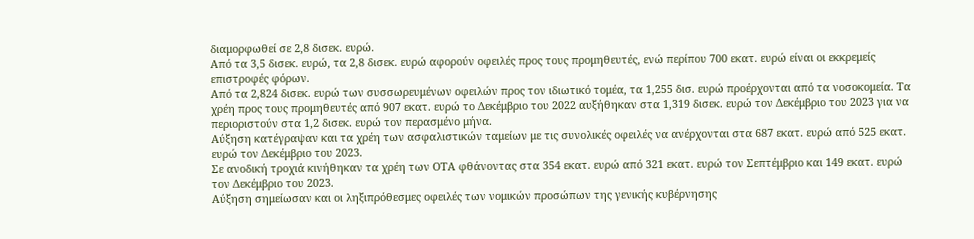διαμορφωθεί σε 2,8 δισεκ. ευρώ.
Από τα 3,5 δισεκ. ευρώ, τα 2,8 δισεκ. ευρώ αφορούν οφειλές προς τους προμηθευτές, ενώ περίπου 700 εκατ. ευρώ είναι οι εκκρεμείς επιστροφές φόρων.
Από τα 2,824 δισεκ. ευρώ των συσσωρευμένων οφειλών προς τον ιδιωτικό τομέα, τα 1,255 δισ. ευρώ προέρχονται από τα νοσοκομεία. Τα χρέη προς τους προμηθευτές από 907 εκατ. ευρώ το Δεκέμβριο του 2022 αυξήθηκαν στα 1,319 δισεκ. ευρώ τον Δεκέμβριο του 2023 για να περιοριστούν στα 1,2 δισεκ. ευρώ τον περασμένο μήνα.
Αύξηση κατέγραψαν και τα χρέη των ασφαλιστικών ταμείων με τις συνολικές οφειλές να ανέρχονται στα 687 εκατ. ευρώ από 525 εκατ. ευρώ τον Δεκέμβριο του 2023.
Σε ανοδική τροχιά κινήθηκαν τα χρέη των ΟΤΑ φθάνοντας στα 354 εκατ. ευρώ από 321 εκατ. ευρώ τον Σεπτέμβριο και 149 εκατ. ευρώ τον Δεκέμβριο του 2023.
Αύξηση σημείωσαν και οι ληξιπρόθεσμες οφειλές των νομικών προσώπων της γενικής κυβέρνησης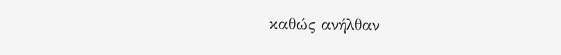καθώς ανήλθαν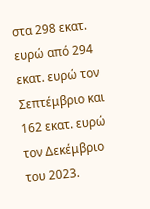στα 298 εκατ. ευρώ από 294 εκατ. ευρώ τον Σεπτέμβριο και 162 εκατ. ευρώ τον Δεκέμβριο του 2023.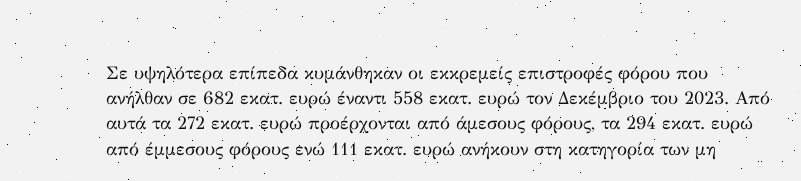Σε υψηλότερα επίπεδα κυμάνθηκαν οι εκκρεμείς επιστροφές φόρου που ανήλθαν σε 682 εκατ. ευρώ έναντι 558 εκατ. ευρώ τον Δεκέμβριο του 2023. Από αυτά τα 272 εκατ. ευρώ προέρχονται από άμεσους φόρους, τα 294 εκατ. ευρώ από έμμεσους φόρους ενώ 111 εκατ. ευρώ ανήκουν στη κατηγορία των μη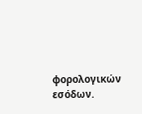φορολογικών εσόδων.